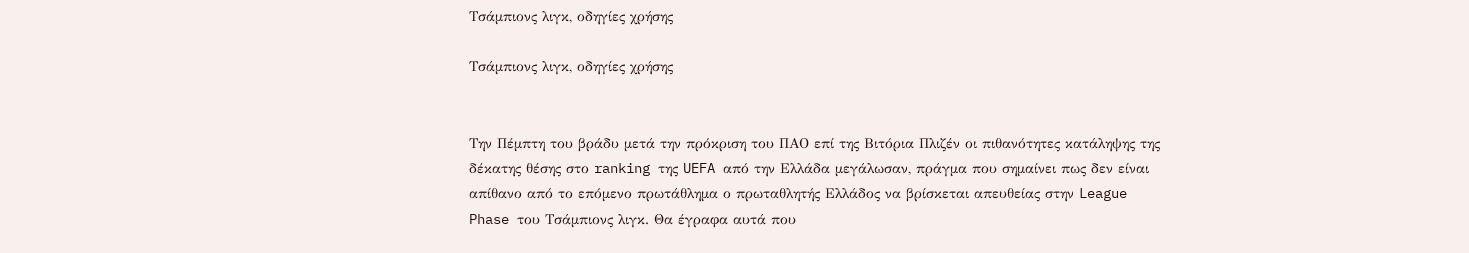Τσάμπιονς λιγκ, οδηγίες χρήσης

Τσάμπιονς λιγκ, οδηγίες χρήσης


Την Πέμπτη του βράδυ μετά την πρόκριση του ΠΑΟ επί της Βιτόρια Πλιζέν οι πιθανότητες κατάληψης της δέκατης θέσης στο ranking της UEFA από την Ελλάδα μεγάλωσαν, πράγμα που σημαίνει πως δεν είναι απίθανο από το επόμενο πρωτάθλημα ο πρωταθλητής Ελλάδος να βρίσκεται απευθείας στην League Phase του Τσάμπιονς λιγκ. Θα έγραφα αυτά που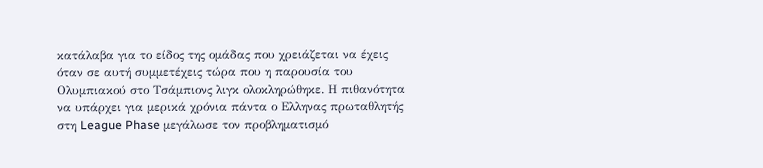κατάλαβα για το είδος της ομάδας που χρειάζεται να έχεις όταν σε αυτή συμμετέχεις τώρα που η παρουσία του Ολυμπιακού στο Τσάμπιονς λιγκ ολοκληρώθηκε. Η πιθανότητα να υπάρχει για μερικά χρόνια πάντα ο Ελληνας πρωταθλητής στη League Phase μεγάλωσε τον προβληματισμό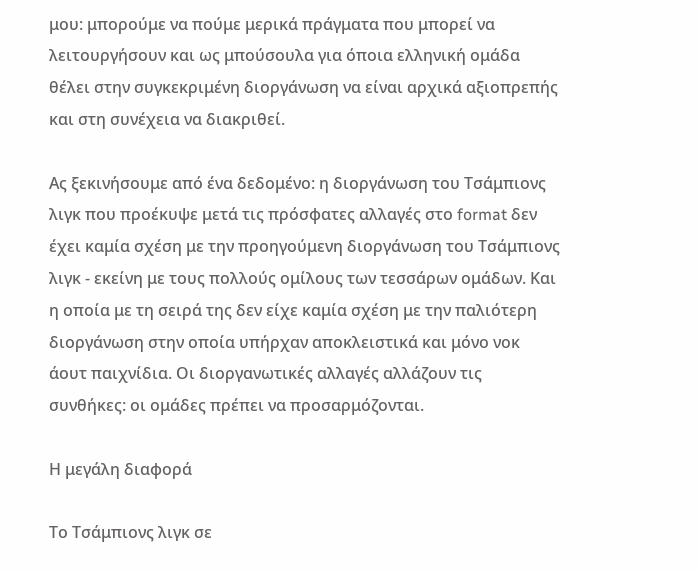μου: μπορούμε να πούμε μερικά πράγματα που μπορεί να λειτουργήσουν και ως μπούσουλα για όποια ελληνική ομάδα θέλει στην συγκεκριμένη διοργάνωση να είναι αρχικά αξιοπρεπής και στη συνέχεια να διακριθεί.

Ας ξεκινήσουμε από ένα δεδομένο: η διοργάνωση του Τσάμπιονς λιγκ που προέκυψε μετά τις πρόσφατες αλλαγές στο format δεν έχει καμία σχέση με την προηγούμενη διοργάνωση του Τσάμπιονς λιγκ - εκείνη με τους πολλούς ομίλους των τεσσάρων ομάδων. Και η οποία με τη σειρά της δεν είχε καμία σχέση με την παλιότερη διοργάνωση στην οποία υπήρχαν αποκλειστικά και μόνο νοκ άουτ παιχνίδια. Οι διοργανωτικές αλλαγές αλλάζουν τις συνθήκες: οι ομάδες πρέπει να προσαρμόζονται.

Η μεγάλη διαφορά

Το Τσάμπιονς λιγκ σε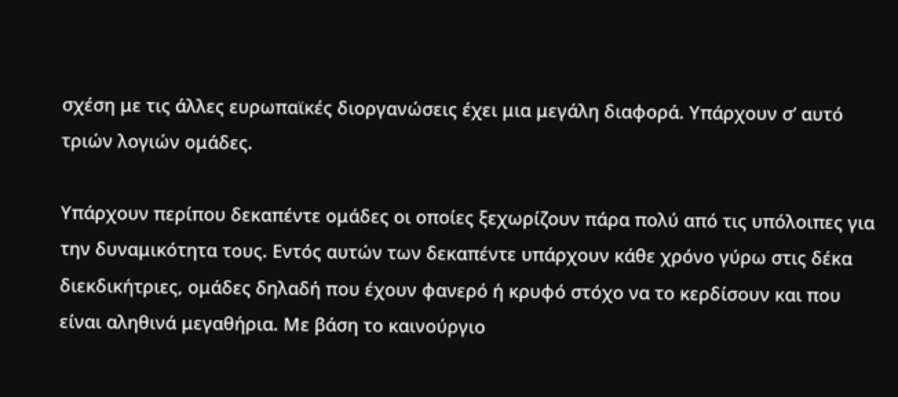σχέση με τις άλλες ευρωπαϊκές διοργανώσεις έχει μια μεγάλη διαφορά. Υπάρχουν σ’ αυτό τριών λογιών ομάδες.

Υπάρχουν περίπου δεκαπέντε ομάδες οι οποίες ξεχωρίζουν πάρα πολύ από τις υπόλοιπες για την δυναμικότητα τους. Εντός αυτών των δεκαπέντε υπάρχουν κάθε χρόνο γύρω στις δέκα διεκδικήτριες, ομάδες δηλαδή που έχουν φανερό ή κρυφό στόχο να το κερδίσουν και που είναι αληθινά μεγαθήρια. Με βάση το καινούργιο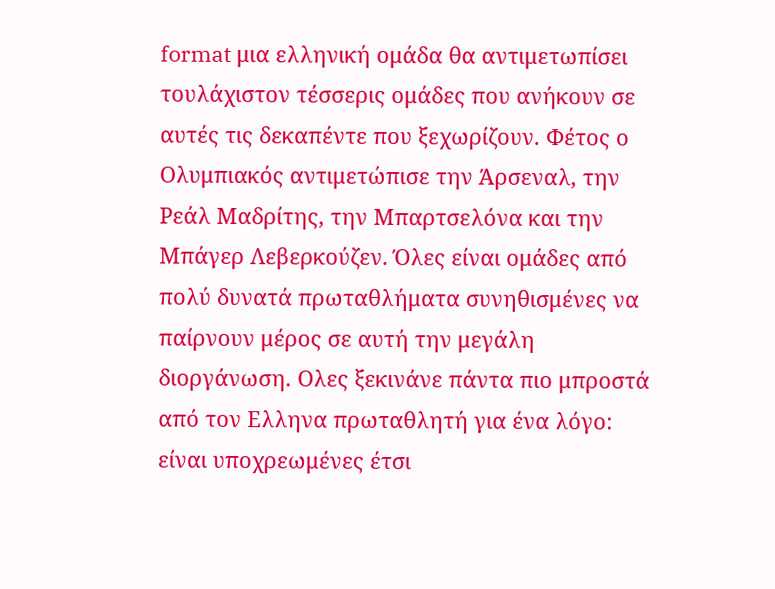format μια ελληνική ομάδα θα αντιμετωπίσει τουλάχιστον τέσσερις ομάδες που ανήκουν σε αυτές τις δεκαπέντε που ξεχωρίζουν. Φέτος ο Ολυμπιακός αντιμετώπισε την Άρσεναλ, την Ρεάλ Μαδρίτης, την Μπαρτσελόνα και την Μπάγερ Λεβερκούζεν. Όλες είναι ομάδες από πολύ δυνατά πρωταθλήματα συνηθισμένες να παίρνουν μέρος σε αυτή την μεγάλη διοργάνωση. Ολες ξεκινάνε πάντα πιο μπροστά από τον Ελληνα πρωταθλητή για ένα λόγο: είναι υποχρεωμένες έτσι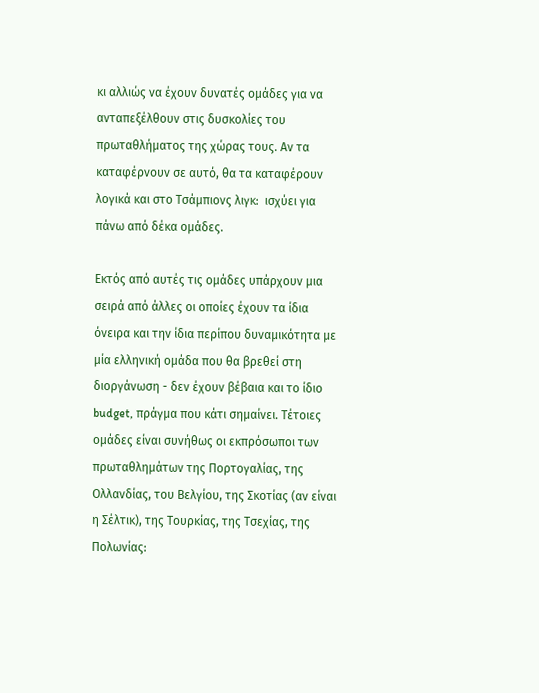κι αλλιώς να έχουν δυνατές ομάδες για να ανταπεξέλθουν στις δυσκολίες του πρωταθλήματος της χώρας τους. Αν τα καταφέρνουν σε αυτό, θα τα καταφέρουν λογικά και στο Τσάμπιονς λιγκ:  ισχύει για πάνω από δέκα ομάδες.

Εκτός από αυτές τις ομάδες υπάρχουν μια σειρά από άλλες οι οποίες έχουν τα ίδια όνειρα και την ίδια περίπου δυναμικότητα με μία ελληνική ομάδα που θα βρεθεί στη διοργάνωση - δεν έχουν βέβαια και το ίδιο budget, πράγμα που κάτι σημαίνει. Τέτοιες ομάδες είναι συνήθως οι εκπρόσωποι των πρωταθλημάτων της Πορτογαλίας, της Ολλανδίας, του Βελγίου, της Σκοτίας (αν είναι η Σέλτικ), της Τουρκίας, της Τσεχίας, της Πολωνίας: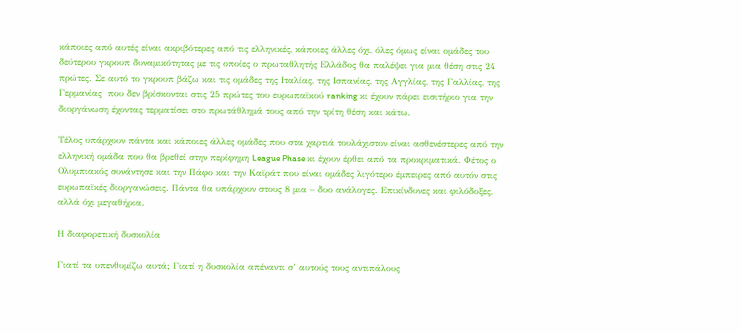κάποιες από αυτές είναι ακριβότερες από τις ελληνικές, κάποιες άλλες όχι, όλες όμως είναι ομάδες του δεύτερου γκρουπ δυναμικότητας με τις οποίες ο πρωταθλητής Ελλάδος θα παλέψει για μια θέση στις 24 πρώτες. Σε αυτό το γκρουπ βάζω και τις ομάδες της Ιταλίας, της Ισπανίας, της Αγγλίας, της Γαλλίας, της Γερμανίας  που δεν βρίσκονται στις 25 πρώτες του ευρωπαϊκού ranking κι έχουν πάρει εισιτήριο για την διοργάνωση έχοντας τερματίσει στο πρωτάθλημά τους από την τρίτη θέση και κάτω.

Τέλος υπάρχουν πάντα και κάποιες άλλες ομάδες που στα χαρτιά τουλάχιστον είναι ασθενέστερες από την ελληνική ομάδα που θα βρεθεί στην περίφημη League Phase κι έχουν έρθει από τα προκριματικά. Φέτος ο Oλυμπιακός συνάντησε και την Πάφο και την Καϊράτ που είναι ομάδες λιγότερο έμπειρες από αυτόν στις ευρωπαϊκές διοργανώσεις. Πάντα θα υπάρχουν στους 8 μια – δυο ανάλογες. Επικίνδυνες και φιλόδοξες, αλλά όχι μεγαθήρια.

Η διαφορετική δυσκολία

Γιατί τα υπενθυμίζω αυτά; Γιατί η δυσκολία απέναντι σ’ αυτούς τους αντιπάλους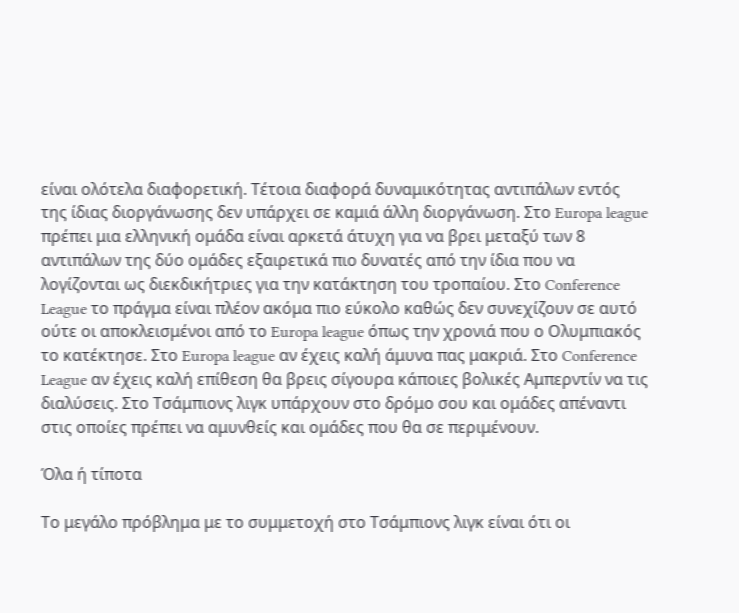είναι ολότελα διαφορετική. Τέτοια διαφορά δυναμικότητας αντιπάλων εντός της ίδιας διοργάνωσης δεν υπάρχει σε καμιά άλλη διοργάνωση. Στο Europa league πρέπει μια ελληνική ομάδα είναι αρκετά άτυχη για να βρει μεταξύ των 8 αντιπάλων της δύο ομάδες εξαιρετικά πιο δυνατές από την ίδια που να λογίζονται ως διεκδικήτριες για την κατάκτηση του τροπαίου. Στο Conference League το πράγμα είναι πλέον ακόμα πιο εύκολο καθώς δεν συνεχίζουν σε αυτό ούτε οι αποκλεισμένοι από το Europa league όπως την χρονιά που ο Ολυμπιακός το κατέκτησε. Στο Europa league αν έχεις καλή άμυνα πας μακριά. Στο Conference League αν έχεις καλή επίθεση θα βρεις σίγουρα κάποιες βολικές Αμπερντίν να τις διαλύσεις. Στο Τσάμπιονς λιγκ υπάρχουν στο δρόμο σου και ομάδες απέναντι στις οποίες πρέπει να αμυνθείς και ομάδες που θα σε περιμένουν.

Όλα ή τίποτα

Το μεγάλο πρόβλημα με το συμμετοχή στο Τσάμπιονς λιγκ είναι ότι οι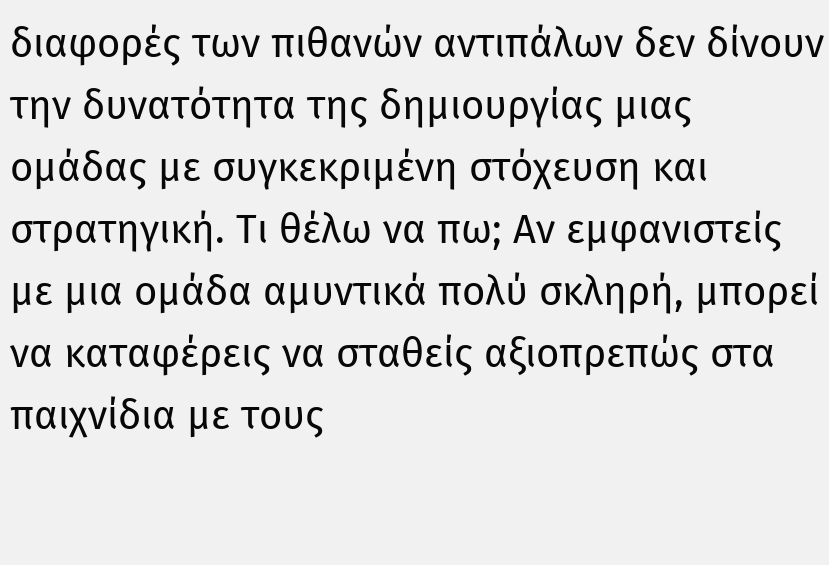διαφορές των πιθανών αντιπάλων δεν δίνουν την δυνατότητα της δημιουργίας μιας ομάδας με συγκεκριμένη στόχευση και στρατηγική. Τι θέλω να πω; Αν εμφανιστείς με μια ομάδα αμυντικά πολύ σκληρή, μπορεί να καταφέρεις να σταθείς αξιοπρεπώς στα παιχνίδια με τους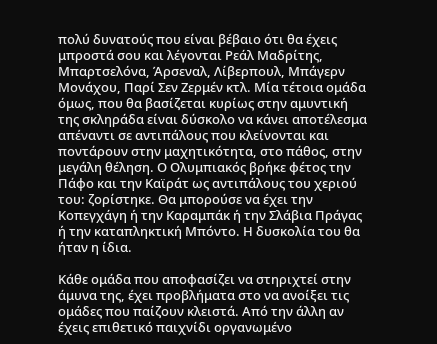πολύ δυνατούς που είναι βέβαιο ότι θα έχεις μπροστά σου και λέγονται Ρεάλ Μαδρίτης, Μπαρτσελόνα, Άρσεναλ, Λίβερπουλ, Μπάγερν Μονάχου, Παρί Σεν Ζερμέν κτλ. Μία τέτοια ομάδα όμως, που θα βασίζεται κυρίως στην αμυντική της σκληράδα είναι δύσκολο να κάνει αποτέλεσμα απέναντι σε αντιπάλους που κλείνονται και ποντάρουν στην μαχητικότητα, στο πάθος, στην μεγάλη θέληση. Ο Ολυμπιακός βρήκε φέτος την Πάφο και την Καϊράτ ως αντιπάλους του χεριού του: ζορίστηκε. Θα μπορούσε να έχει την Κοπεγχάγη ή την Καραμπάκ ή την Σλάβια Πράγας ή την καταπληκτική Μπόντο. Η δυσκολία του θα ήταν η ίδια.

Κάθε ομάδα που αποφασίζει να στηριχτεί στην άμυνα της, έχει προβλήματα στο να ανοίξει τις ομάδες που παίζουν κλειστά. Από την άλλη αν έχεις επιθετικό παιχνίδι οργανωμένο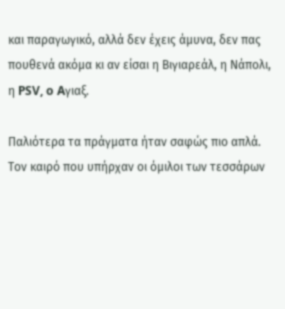και παραγωγικό, αλλά δεν έχεις άμυνα, δεν πας πουθενά ακόμα κι αν είσαι η Βιγιαρεάλ, η Νάπολι, η PSV, o Aγιαξ.

Παλιότερα τα πράγματα ήταν σαφώς πιο απλά. Τον καιρό που υπήρχαν οι όμιλοι των τεσσάρων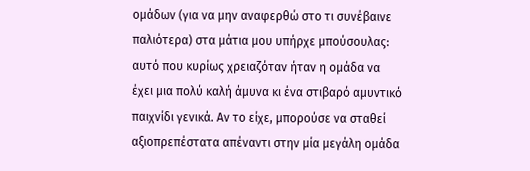ομάδων (για να μην αναφερθώ στο τι συνέβαινε παλιότερα) στα μάτια μου υπήρχε μπούσουλας: αυτό που κυρίως χρειαζόταν ήταν η ομάδα να έχει μια πολύ καλή άμυνα κι ένα στιβαρό αμυντικό παιχνίδι γενικά. Αν το είχε, μπορούσε να σταθεί αξιοπρεπέστατα απέναντι στην μία μεγάλη ομάδα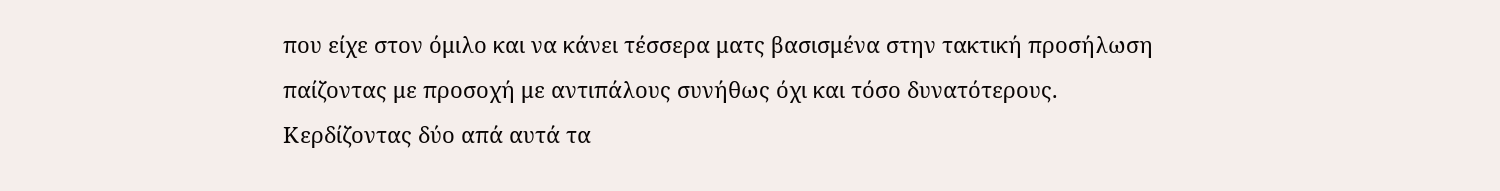που είχε στον όμιλο και να κάνει τέσσερα ματς βασισμένα στην τακτική προσήλωση παίζοντας με προσοχή με αντιπάλους συνήθως όχι και τόσο δυνατότερους. Κερδίζοντας δύο απά αυτά τα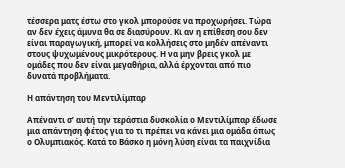τέσσερα ματς έστω στο γκολ μπορούσε να προχωρήσει. Τώρα αν δεν έχεις άμυνα θα σε διασύρουν. Κι αν η επίθεση σου δεν είναι παραγωγική, μπορεί να κολλήσεις στο μηδέν απέναντι στους ψυχωμένους μικρότερους. Η να μην βρεις γκολ με ομάδες που δεν είναι μεγαθήρια, αλλά έρχονται από πιο δυνατά προβλήματα.

Η απάντηση του Μεντιλίμπαρ

Απέναντι σ’ αυτή την τεράστια δυσκολία ο Μεντιλίμπαρ έδωσε μια απάντηση φέτος για το τι πρέπει να κάνει μια ομάδα όπως ο Ολυμπιακός. Κατά το Βάσκο η μόνη λύση είναι τα παιχνίδια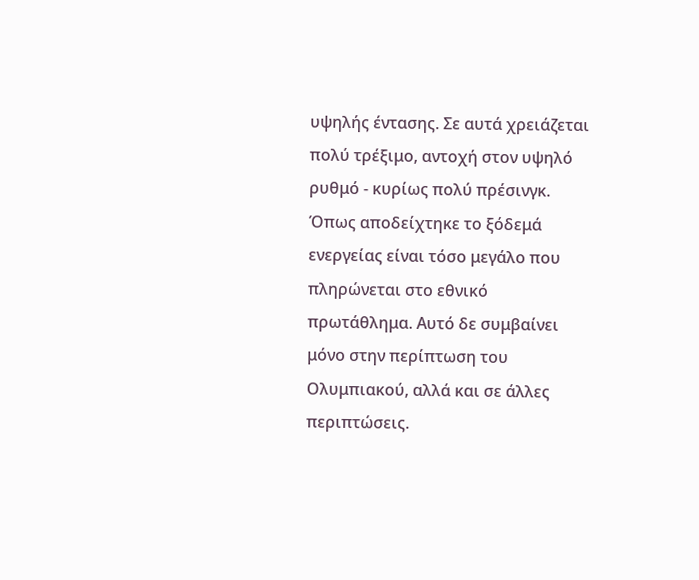υψηλής έντασης. Σε αυτά χρειάζεται πολύ τρέξιμο, αντοχή στον υψηλό ρυθμό - κυρίως πολύ πρέσινγκ. Όπως αποδείχτηκε το ξόδεμά ενεργείας είναι τόσο μεγάλο που πληρώνεται στο εθνικό πρωτάθλημα. Αυτό δε συμβαίνει μόνο στην περίπτωση του Ολυμπιακού, αλλά και σε άλλες περιπτώσεις.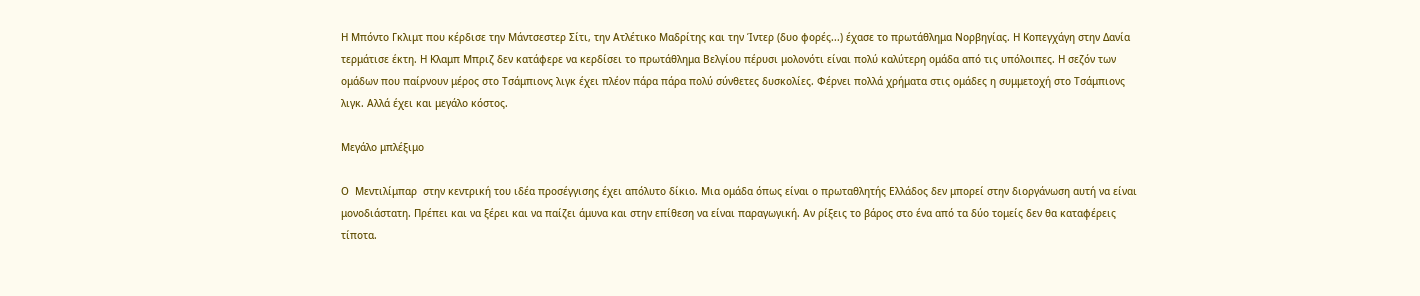Η Μπόντο Γκλιμτ που κέρδισε την Μάντσεστερ Σίτι, την Ατλέτικο Μαδρίτης και την Ίντερ (δυο φορές...) έχασε το πρωτάθλημα Νορβηγίας. Η Κοπεγχάγη στην Δανία τερμάτισε έκτη. Η Κλαμπ Μπριζ δεν κατάφερε να κερδίσει το πρωτάθλημα Βελγίου πέρυσι μολονότι είναι πολύ καλύτερη ομάδα από τις υπόλοιπες. Η σεζόν των ομάδων που παίρνουν μέρος στο Τσάμπιονς λιγκ έχει πλέον πάρα πάρα πολύ σύνθετες δυσκολίες. Φέρνει πολλά χρήματα στις ομάδες η συμμετοχή στο Τσάμπιονς λιγκ. Αλλά έχει και μεγάλο κόστος.

Μεγάλο μπλέξιμο

Ο  Μεντιλίμπαρ  στην κεντρική του ιδέα προσέγγισης έχει απόλυτο δίκιο. Μια ομάδα όπως είναι ο πρωταθλητής Ελλάδος δεν μπορεί στην διοργάνωση αυτή να είναι μονοδιάστατη. Πρέπει και να ξέρει και να παίζει άμυνα και στην επίθεση να είναι παραγωγική. Αν ρίξεις το βάρος στο ένα από τα δύο τομείς δεν θα καταφέρεις τίποτα.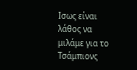Ισως είναι λάθος να μιλάμε για το Τσάμπιονς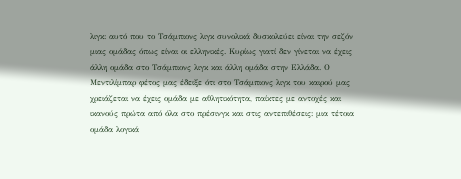λιγκ: αυτό που το Τσάμπιονς λιγκ συνολικά δυσκολεύει είναι την σεζόν μιας ομάδας όπως είναι οι ελληνικές. Κυρίως γιατί δεν γίνεται να έχεις άλλη ομάδα στο Τσάμπιονς λιγκ και άλλη ομάδα στην Ελλάδα. Ο Μεντιλίμπαρ φέτος μας έδειξε ότι στο Τσάμπιονς λιγκ του καιρού μας χρειάζεται να έχεις ομάδα με αθλητικότητα, παίκτες με αντοχές και ικανούς πρώτα από όλα στο πρέσινγκ και στις αντεπιθέσεις: μια τέτοια ομάδα λογικά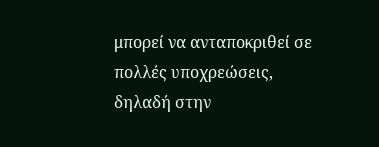μπορεί να ανταποκριθεί σε πολλές υποχρεώσεις, δηλαδή στην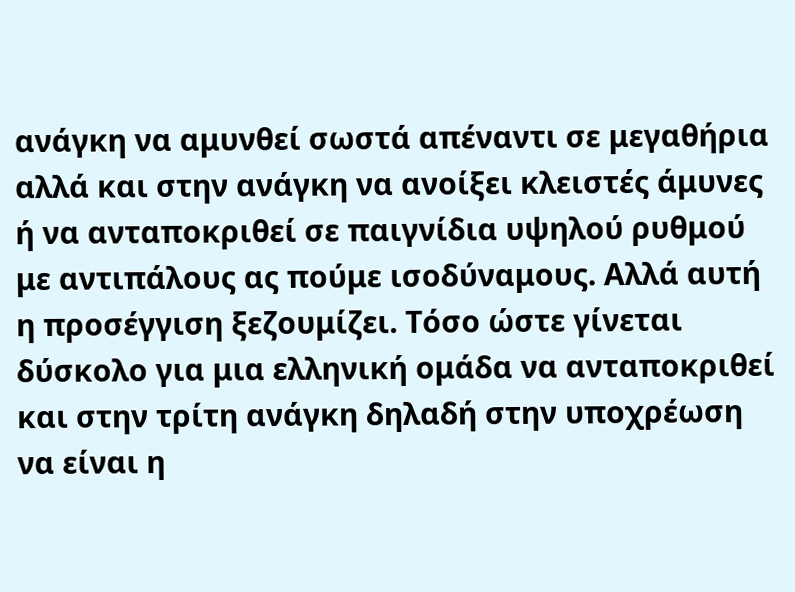ανάγκη να αμυνθεί σωστά απέναντι σε μεγαθήρια αλλά και στην ανάγκη να ανοίξει κλειστές άμυνες ή να ανταποκριθεί σε παιγνίδια υψηλού ρυθμού με αντιπάλους ας πούμε ισοδύναμους. Αλλά αυτή η προσέγγιση ξεζουμίζει. Τόσο ώστε γίνεται δύσκολο για μια ελληνική ομάδα να ανταποκριθεί και στην τρίτη ανάγκη δηλαδή στην υποχρέωση να είναι η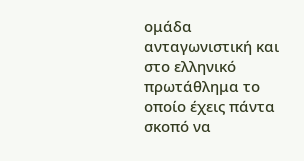ομάδα ανταγωνιστική και στο ελληνικό πρωτάθλημα το οποίο έχεις πάντα σκοπό να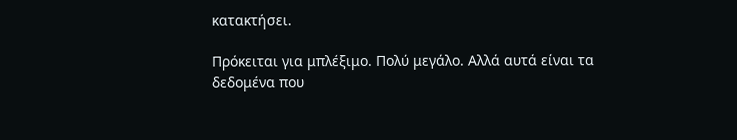κατακτήσει.

Πρόκειται για μπλέξιμο. Πολύ μεγάλο. Αλλά αυτά είναι τα δεδομένα που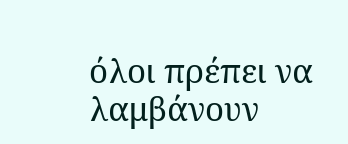όλοι πρέπει να λαμβάνουν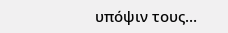υπόψιν τους…